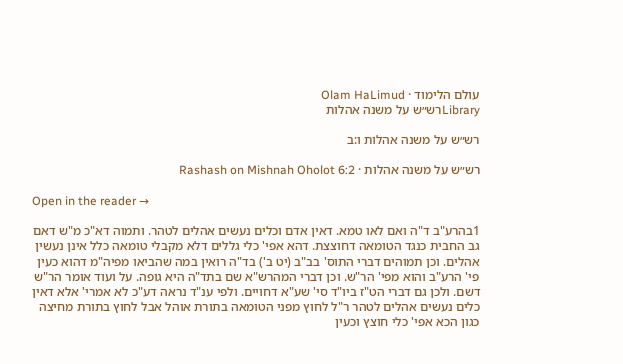עולם הלימוד · Olam HaLimud
Libraryרש״ש על משנה אהלות

רש״ש על משנה אהלות ו:ב

רש״ש על משנה אהלות · Rashash on Mishnah Oholot 6:2

Open in the reader →

1בהרע"ב ד"ה ואם לאו טמא. דאין אדם וכלים נעשים אהלים לטהר. ותמוה דא"כ מ"ש דאם גב החבית כנגד הטומאה דחוצצת. דהא אפי' כלי גללים דלא מקבלי טומאה כלל אינן נעשין אהלים. וכן תמוהים דברי התוס' בב"ב (יט ב') בד"ה רואין במה שהביאו מפיה"מ דהוא כעין פי' הרע"ב והוא מפי' הר"ש. וכן דברי המהרש"א שם בתד"ה היא גופה. על ועוד אומר הר"ש דשם. ולכן גם דברי הט"ז ביו"ד סי' שע"א דחויים. ולפי ענ"ד נראה דע"כ לא אמרי' אלא דאין כלים נעשים אהלים לטהר ר"ל לחוץ מפני הטומאה בתורת אוהל אבל לחוץ בתורת מחיצה כגון הכא אפי' כלי חוצץ וכעין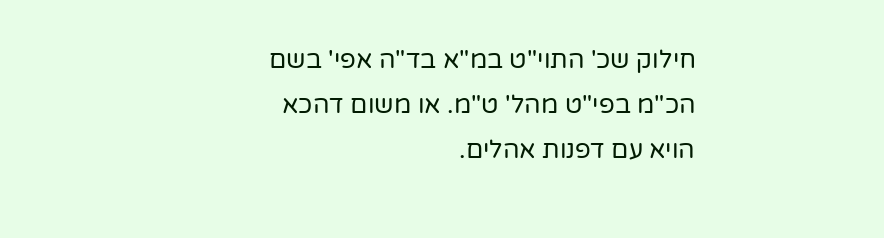חילוק שכ' התוי"ט במ"א בד"ה אפי' בשם הכ"מ בפי"ט מהל' ט"מ. או משום דהכא הויא עם דפנות אהלים.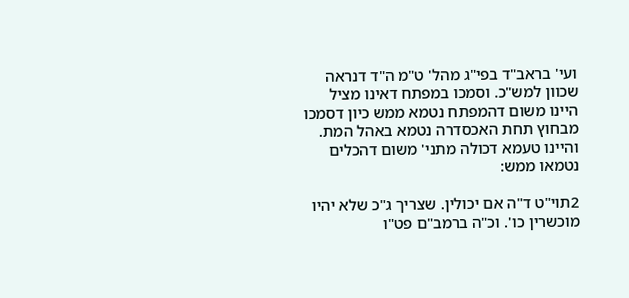ועי' בראב"ד בפי"ג מהל' ט"מ ה"ד דנראה שכוון למש"כ. וסמכו במפתח דאינו מציל היינו משום דהמפתח נטמא ממש כיון דסמכו מבחוץ תחת האכסדרה נטמא באהל המת. והיינו טעמא דכולה מתני' משום דהכלים נטמאו ממש:

2תוי"ט ד"ה אם יכולין. שצריך ג"כ שלא יהיו מוכשרין כו'. וכ"ה ברמב"ם פט"ו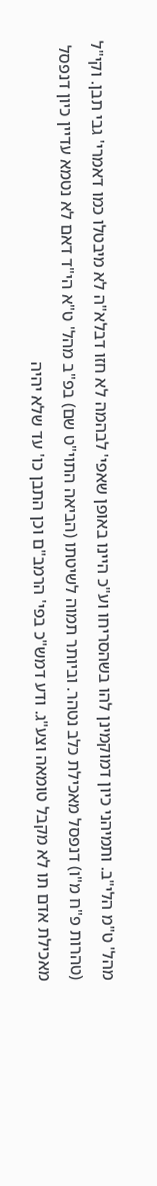מהל' ט"מ הלי"ב. ותמיהני כיון דמוקמינן להו בשהסריחו וע"כ היינו באופן שאפי' לבהמה לא חזו דבלא"ה לא מיבטלו כמו דאמרי' גבי תבן. וקי"ל (טהרות פ"ח מ"ו) דנפסל מאכילת כלב נטהר. וביותר תמוה לשיטתו (הביאה התוי"ט שם) בפ"ב מהל' ט"א הי"ד דאם לא נטמא עדיין כיון דנפסל מאכילת אדם תו לא מקבל טומאה וצע"ג. ודע דמש"כ בפי' הרמב"ם וכן התבן כו' עד שלא יהיה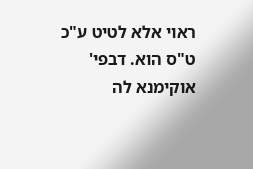ראוי אלא לטיט ע"כ ט"ס הוא. דבפי' אוקימנא לה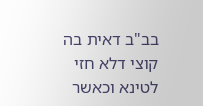בב"ב דאית בה קוצי דלא חזי לטינא וכאשר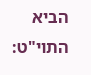הביא התוי"ט: